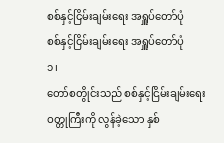စစ်နှင့်ငြိမ်းချမ်းရေး အရှူပ်တော်ပုံ
စစ်နှင့်ငြိမ်းချမ်းရေး အရှူပ်တော်ပုံ
၁၊
တော်စတွိုင်းသည် စစ်နှင့်ငြိမ်းချမ်းရေးဝတ္တုကြီးကို လွန်ခဲ့သော နှစ်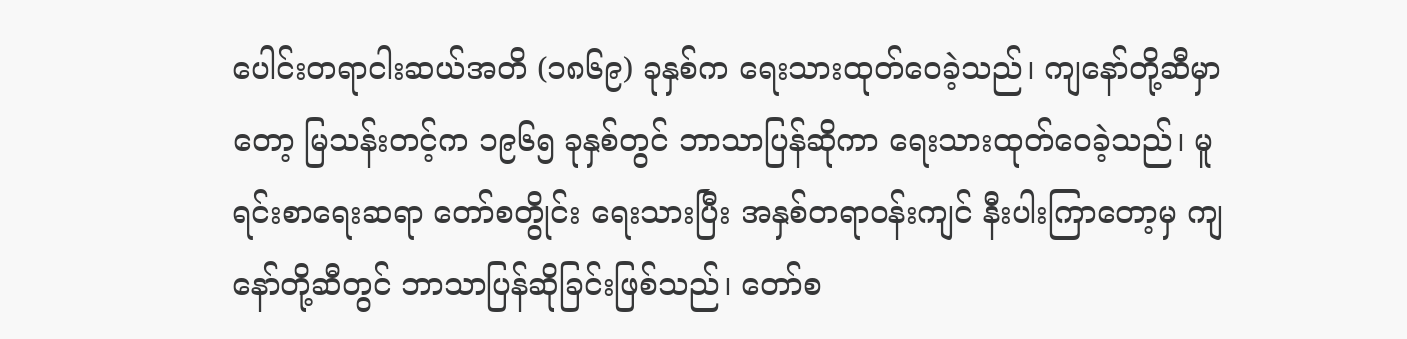ပေါင်းတရာငါးဆယ်အတိ (၁၈၆၉) ခုနှစ်က ရေးသားထုတ်ဝေခဲ့သည်၊ ကျနော်တို့ဆီမှာတော့ မြသန်းတင့်က ၁၉၆၅ ခုနှစ်တွင် ဘာသာပြန်ဆိုကာ ရေးသားထုတ်ဝေခဲ့သည်၊ မူရင်းစာရေးဆရာ တော်စတွိုင်း ရေးသားပြီး အနှစ်တရာဝန်းကျင် နီးပါးကြာတော့မှ ကျနော်တို့ဆီတွင် ဘာသာပြန်ဆိုခြင်းဖြစ်သည်၊ တော်စ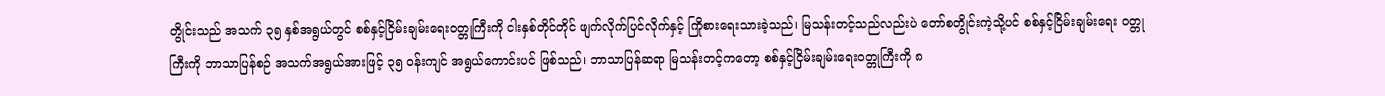တွိုင်းသည် အသက် ၃၅ နှစ်အရွယ်တွင် စစ်နှင့်ငြိမ်းချမ်းရေးဝတ္တုကြီးကို ငါးနှစ်တိုင်တိုင် ဖျက်လိုက်ပြင်လိုက်နှင့် ကြိုစားရေးသားခဲ့သည်၊ မြသန်းတင့်သည်လည်းပဲ တော်စတွိုင်းကဲ့သို့ပင် စစ်နှင့်ငြိမ်းချမ်းရေး ဝတ္တုကြီးကို ဘာသာပြန်စဉ် အသက်အရွယ်အားဖြင့် ၃၅ ဝန်းကျင် အရွယ်ကောင်းပင် ဖြစ်သည်၊ ဘာသာပြန်ဆရာ မြသန်းတင့်ကတော့ စစ်နှင့်ငြိမ်းချမ်းရေးဝတ္တုကြီးကို ၈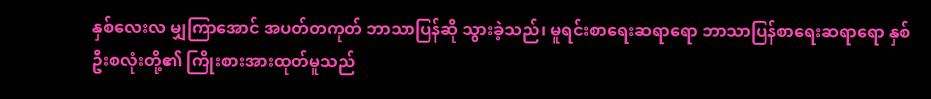နှစ်လေးလ မျှကြာအောင် အပတ်တကုတ် ဘာသာပြန်ဆို သွားခဲ့သည်၊ မူရင်းစာရေးဆရာရော ဘာသာပြန်စာရေးဆရာရော နှစ်ဦးစလုံးတို့၏ ကြိုးစားအားထုတ်မူသည်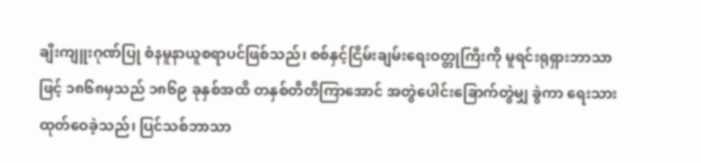ချီးကျူးဂုဏ်ပြု စံနမူနာယူစရာပင်ဖြစ်သည်၊ စစ်နှင့်ငြိမ်းချမ်းရေးဝတ္တုကြီးကို မူရင်းရုရှားဘာသာဖြင့် ၁၈၆၈မှသည် ၁၈၆၉ ခုနှစ်အထိ တနှစ်တိတိကြာအောင် အတွဲပေါင်းခြောက်တွဲမျှ ခွဲကာ ရေးသားထုတ်ဝေခဲ့သည်၊ ပြင်သစ်ဘာသာ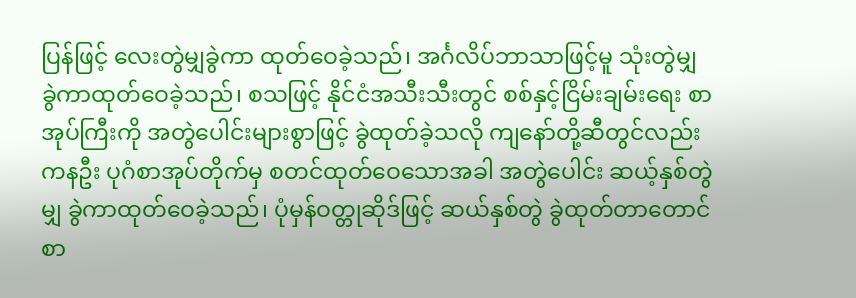ပြန်ဖြင့် လေးတွဲမျှခွဲကာ ထုတ်ဝေခဲ့သည်၊ အင်္ဂလိပ်ဘာသာဖြင့်မူ သုံးတွဲမျှ ခွဲကာထုတ်ဝေခဲ့သည်၊ စသဖြင့် နိုင်ငံအသီးသီးတွင် စစ်နှင့်ငြိမ်းချမ်းရေး စာအုပ်ကြီးကို အတွဲပေါင်းများစွာဖြင့် ခွဲထုတ်ခဲ့သလို ကျနော်တို့ဆီတွင်လည်း ကနဦး ပုဂံစာအုပ်တိုက်မှ စတင်ထုတ်ဝေသောအခါ အတွဲပေါင်း ဆယ့်နှစ်တွဲမျှ ခွဲကာထုတ်ဝေခဲ့သည်၊ ပုံမှန်ဝတ္တုဆိုဒ်ဖြင့် ဆယ်နှစ်တွဲ ခွဲထုတ်တာတောင် စာ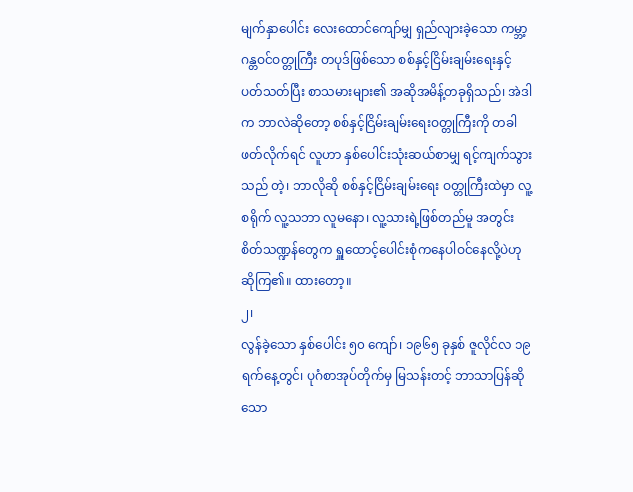မျက်နှာပေါင်း လေးထောင်ကျော်မျှ ရှည်လျားခဲ့သော ကမ္ဘာ့ဂန္တဝင်ဝတ္တုကြီး တပုဒ်ဖြစ်သော စစ်နှင့်ငြိမ်းချမ်းရေးနှင့် ပတ်သတ်ပြီး စာသမားများ၏ အဆိုအမိန့်တခုရှိသည်၊ အဲဒါက ဘာလဲဆိုတော့ စစ်နှင့်ငြိမ်းချမ်းရေးဝတ္တုကြီးကို တခါဖတ်လိုက်ရင် လူဟာ နှစ်ပေါင်းသုံးဆယ်စာမျှ ရင့်ကျက်သွားသည် တဲ့၊ ဘာလိုဆို စစ်နှင့်ငြိမ်းချမ်းရေး ဝတ္တုကြီးထဲမှာ လူ့စရိုက် လူ့သဘာ လူမနော၊ လူ့သားရဲ့ဖြစ်တည်မူ အတွင်းစိတ်သဏ္ဍန်တွေက ရှူထောင့်ပေါင်းစုံကနေပါဝင်နေလို့ပဲဟု ဆိုကြ၏။ ထားတော့။
၂၊
လွန်ခဲ့သော နှစ်ပေါင်း ၅၀ ကျော်၊ ၁၉၆၅ ခုနှစ် ဇူလိုင်လ ၁၉ရက်နေ့တွင်၊ ပုဂံစာအုပ်တိုက်မှ မြသန်းတင့် ဘာသာပြန်ဆိုသော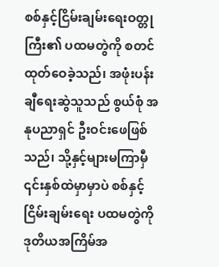စစ်နှင့်ငြိမ်းချမ်းရေးဝတ္တုကြီး၏ ပထမတွဲကို စတင်ထုတ်ဝေခဲ့သည်၊ အဖုံးပန်းချီရေးဆွဲသူသည် စွယ်စုံ အနုပညာရှင် ဦးဝင်းဖေဖြစ်သည်၊ သို့နှင့်များမကြာမှီ ၎င်းနှစ်ထဲမှာမှာပဲ စစ်နှင့်ငြိမ်းချမ်းရေး ပထမတွဲကို ဒုတိယအကြိမ်အ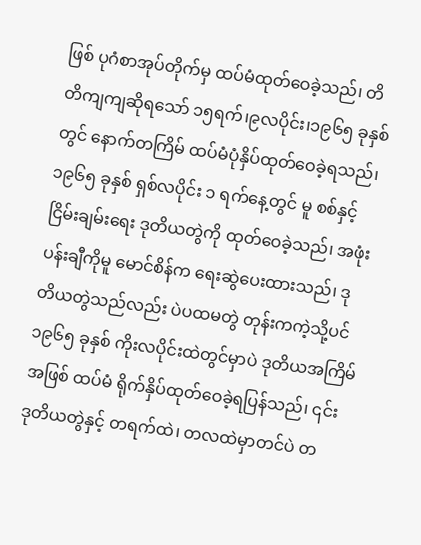ဖြစ် ပုဂံစာအုပ်တိုက်မှ ထပ်မံထုတ်ဝေခဲ့သည်၊ တိတိကျကျဆိုရသော် ၁၅ရက်၊၉လပိုင်း၊၁၉၆၅ ခုနှစ်တွင် နောက်တကြိမ် ထပ်မံပုံနှိပ်ထုတ်ဝေခဲ့ရသည်၊ ၁၉၆၅ ခုနှစ် ရှစ်လပိုင်း ၁ ရက်နေ့တွင် မူ စစ်နှင့်ငြိမ်းချမ်းရေး ဒုတိယတွဲကို ထုတ်ဝေခဲ့သည်၊ အဖုံးပန်းချီကိုမူ မောင်စိန်က ရေးဆွဲပေးထားသည်၊ ဒုတိယတွဲသည်လည်း ပဲပထမတွဲ တုန်းကကဲ့သို့ပင် ၁၉၆၅ ခုနှစ် ကိုးလပိုင်းထဲတွင်မှာပဲ ဒုတိယအကြိမ်အဖြစ် ထပ်မံ ရိုက်နှိပ်ထုတ်ဝေခဲ့ရပြန်သည်၊ ၎င်း ဒုတိယတွဲနှင့် တရက်ထဲ၊ တလထဲမှာတင်ပဲ တ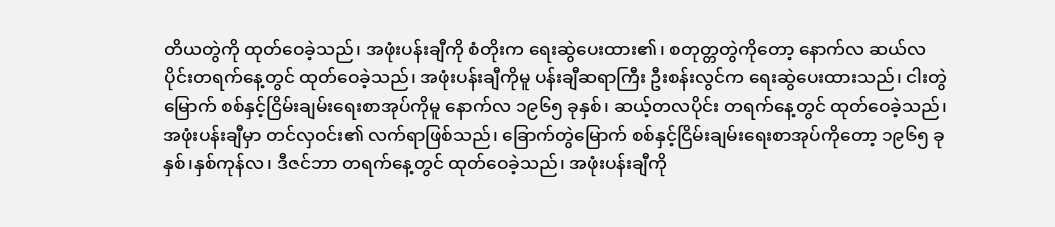တိယတွဲကို ထုတ်ဝေခဲ့သည်၊ အဖုံးပန်းချီကို စံတိုးက ရေးဆွဲပေးထား၏၊ စတုတ္တတွဲကိုတော့ နောက်လ ဆယ်လပိုင်းတရက်နေ့တွင် ထုတ်ဝေခဲ့သည်၊ အဖုံးပန်းချီကိုမူ ပန်းချီဆရာကြီး ဦးစန်းလွင်က ရေးဆွဲပေးထားသည်၊ ငါးတွဲမြောက် စစ်နှင့်ငြိမ်းချမ်းရေးစာအုပ်ကိုမူ နောက်လ ၁၉၆၅ ခုနှစ်၊ ဆယ့်တလပိုင်း တရက်နေ့တွင် ထုတ်ဝေခဲ့သည်၊ အဖုံးပန်းချီမှာ တင်လှဝင်း၏ လက်ရာဖြစ်သည်၊ ခြောက်တွဲမြောက် စစ်နှင့်ငြိမ်းချမ်းရေးစာအုပ်ကိုတော့ ၁၉၆၅ ခုနှစ်၊နှစ်ကုန်လ၊ ဒီဇင်ဘာ တရက်နေ့တွင် ထုတ်ဝေခဲ့သည်၊ အဖုံးပန်းချီကို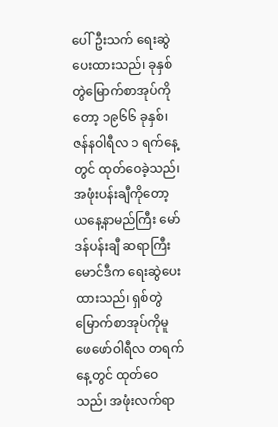ပေါ်ဦးသက် ရေးဆွဲပေးထားသည်၊ ခုနှစ်တွဲမြောက်စာအုပ်ကိုတော့ ၁၉၆၆ ခုနှစ်၊ ဇန်နဝါရီလ ၁ ရက်နေ့တွင် ထုတ်ဝေခဲ့သည်၊ အဖုံးပန်းချီကိုတော့ ယနေ့နာမည်ကြီး မော်ဒန်ပန်းချီ ဆရာကြီး မောင်ဒီက ရေးဆွဲပေးထားသည်၊ ရှစ်တွဲမြောက်စာအုပ်ကိုမူ ဖေဖော်ဝါရီလ တရက်နေ့တွင် ထုတ်ဝေသည်၊ အဖုံးလက်ရာ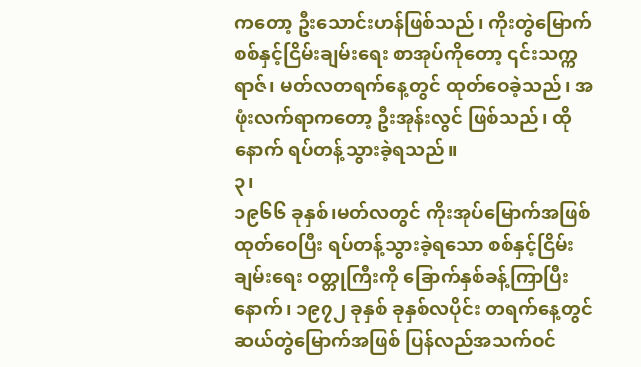ကတော့ ဦးသောင်းဟန်ဖြစ်သည်၊ ကိုးတွဲမြောက် စစ်နှင့်ငြိမ်းချမ်းရေး စာအုပ်ကိုတော့ ၎င်းသက္ကရာဇ်၊ မတ်လတရက်နေ့တွင် ထုတ်ဝေခဲ့သည်၊ အဖုံးလက်ရာကတော့ ဦးအုန်းလွင် ဖြစ်သည်၊ ထိုနောက် ရပ်တန့်သွားခဲ့ရသည်။
၃၊
၁၉၆၆ ခုနှစ်၊မတ်လတွင် ကိုးအုပ်မြောက်အဖြစ် ထုတ်ဝေပြီး ရပ်တန့်သွားခဲ့ရသော စစ်နှင့်ငြိမ်းချမ်းရေး ဝတ္တုကြီးကို ခြောက်နှစ်ခန့်ကြာပြီးနောက်၊ ၁၉၇၂ ခုနှစ် ခုနှစ်လပိုင်း တရက်နေ့တွင် ဆယ်တွဲမြောက်အဖြစ် ပြန်လည်အသက်ဝင်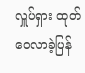လှူပ်ရှား ထုတ်ဝေလာခဲ့ပြန်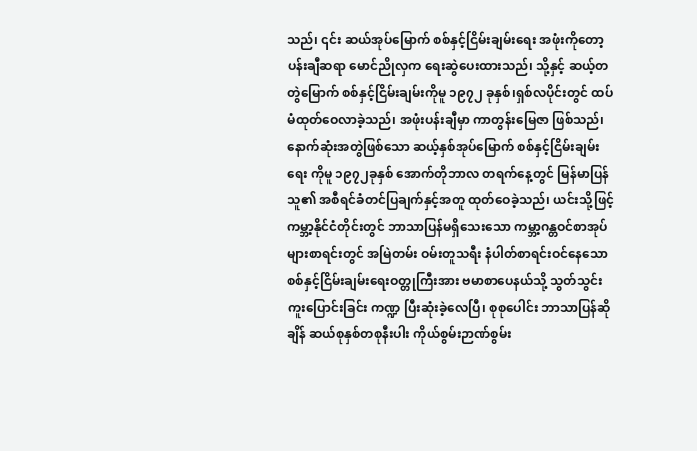သည်၊ ၎င်း ဆယ်အုပ်မြောက် စစ်နှင့်ငြိမ်းချမ်းရေး အဖုံးကိုတော့ ပန်းချီဆရာ မောင်ညိုလှက ရေးဆွဲပေးထားသည်၊ သို့နှင့် ဆယ့်တတွဲမြောက် စစ်နှင့်ငြိမ်းချမ်းကိုမူ ၁၉၇၂ ခုနှစ်၊ရှစ်လပိုင်းတွင် ထပ်မံထုတ်ဝေလာခဲ့သည်၊ အဖုံးပန်းချီမှာ ကာတွန်းမြေဇာ ဖြစ်သည်၊ နောက်ဆုံးအတွဲဖြစ်သော ဆယ့်နှစ်အုပ်မြောက် စစ်နှင့်ငြိမ်းချမ်းရေး ကိုမူ ၁၉၇၂ခုနှစ် အောက်တိုဘာလ တရက်နေ့တွင် မြန်မာပြန်သူ၏ အစီရင်ခံတင်ပြချက်နှင့်အတူ ထုတ်ဝေခဲ့သည်၊ ယင်းသို့ဖြင့် ကမ္ဘာ့နိုင်ငံတိုင်းတွင် ဘာသာပြန်မရှိသေးသော ကမ္ဘာ့ဂန္တဝင်စာအုပ်များစာရင်းတွင် အမြဲတမ်း ဝမ်းတူသရီး နံပါတ်စာရင်းဝင်နေသော စစ်နှင့်ငြိမ်းချမ်းရေးဝတ္တုကြီးအား ဗမာစာပေနယ်သို့ သွတ်သွင်းကူးပြောင်းခြင်း ကဏ္ဍ ပြီးဆုံးခဲ့လေပြီ၊ စုစုပေါင်း ဘာသာပြန်ဆိုချိန် ဆယ်စုနှစ်တစုနီးပါး ကိုယ်စွမ်းဉာဏ်စွမ်း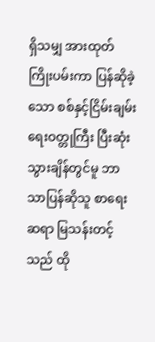ရှိသမျှ အားထုတ်ကြိုးပမ်းကာ ပြန်ဆိုခဲ့သော စစ်နှင့်ငြိမ်းချမ်းရေးဝတ္တုကြီး ပြီးဆုံးသွားချိန်တွင်မူ ဘာသာပြန်ဆိုသူ စာရေးဆရာ မြသန်းတင့်သည် ထို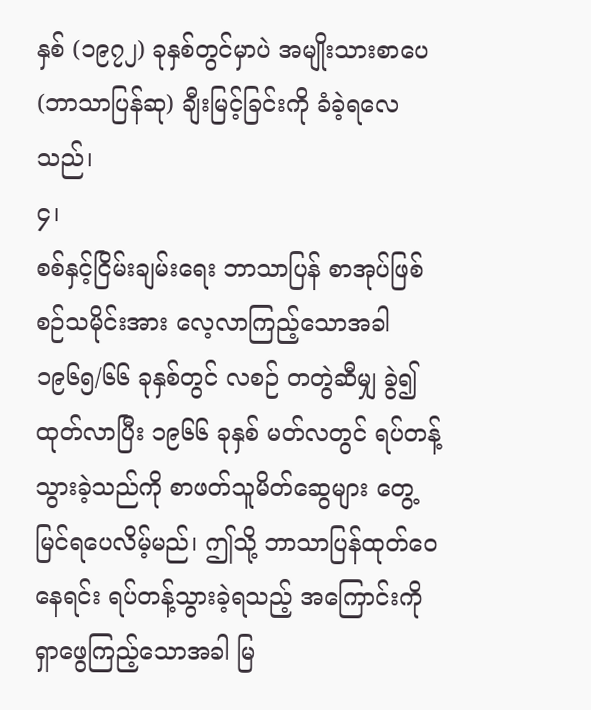နှစ် (၁၉၇၂) ခုနှစ်တွင်မှာပဲ အမျိုးသားစာပေ(ဘာသာပြန်ဆု) ချီးမြင့်ခြင်းကို ခံခဲ့ရလေသည်၊
၄၊
စစ်နှင့်ငြိမ်းချမ်းရေး ဘာသာပြန် စာအုပ်ဖြစ်စဉ်သမိုင်းအား လေ့လာကြည့်သောအခါ ၁၉၆၅/၆၆ ခုနှစ်တွင် လစဉ် တတွဲဆီမျှ ခွဲ၍ထုတ်လာပြီး ၁၉၆၆ ခုနှစ် မတ်လတွင် ရပ်တန့်သွားခဲ့သည်ကို စာဖတ်သူမိတ်ဆွေများ တွေ့မြင်ရပေလိမ့်မည်၊ ဤသို့ ဘာသာပြန်ထုတ်ဝေနေရင်း ရပ်တန့်သွားခဲ့ရသည့် အကြောင်းကို ရှာဖွေကြည့်သောအခါ မြ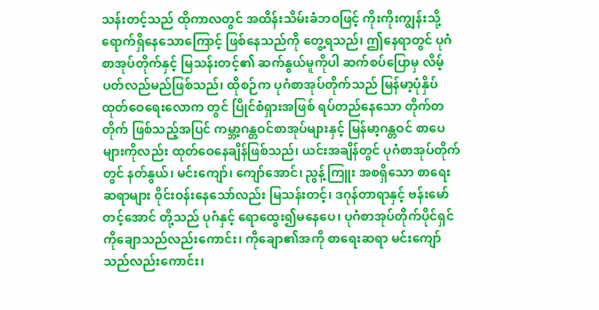သန်းတင့်သည် ထိုကာလတွင် အထိန်းသိမ်းခံဘဝဖြင့် ကိုးကိုးကျွန်းသို့ ရောက်ရှိနေသောကြောင့် ဖြစ်နေသည်ကို တွေ့ရသည်၊ ဤနေရာတွင် ပုဂံစာအုပ်တိုက်နှင့် မြသန်းတင့်၏ ဆက်နွယ်မူကိုပါ ဆက်စပ်ပြောမှ လိမ့်ပတ်လည်မည်ဖြစ်သည်၊ ထိုစဉ်က ပုဂံစာအုပ်တိုက်သည် မြန်မာ့ပုံနှိပ်ထုတ်ဝေရေးလောက တွင် ပြိုင်စံရှားအဖြစ် ရပ်တည်နေသော တိုက်တတိုက် ဖြစ်သည့်အပြင် ကမ္ဘာ့ဂန္တဝင်စာအုပ်များနှင့် မြန်မာ့ဂန္တဝင် စာပေများကိုလည်း ထုတ်ဝေနေချိန်ဖြစ်သည်၊ ယင်းအချိန်တွင် ပုဂံစာအုပ်တိုက်တွင် နတ်နွယ်၊ မင်းကျော်၊ ကျော်အောင်၊ ညွန့်ကြူး အစရှိသော စာရေးဆရာများ ဝိုင်းဝန်းနေသော်လည်း မြသန်းတင့်၊ ဒဂုန်တာရာနှင့် ဗန်းမော်တင့်အောင် တို့သည် ပုဂံနှင့် ရောထွေး၍မနေပေ၊ ပုဂံစာအုပ်တိုက်ပိုင်ရှင် ကိုချောသည်လည်းကောင်း၊ ကိုချော၏အကို စာရေးဆရာ မင်းကျော် သည်လည်းကောင်း၊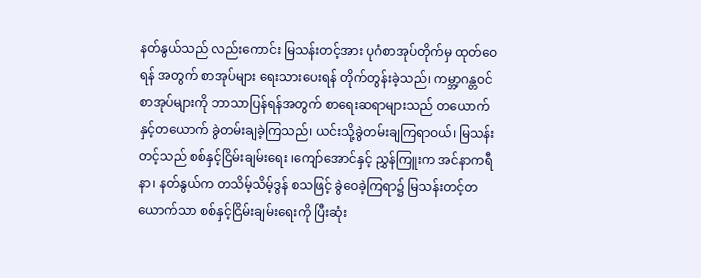နတ်နွယ်သည် လည်းကောင်း မြသန်းတင့်အား ပုဂံစာအုပ်တိုက်မှ ထုတ်ဝေရန် အတွက် စာအုပ်များ ရေးသားပေးရန် တိုက်တွန်းခဲ့သည်၊ ကမ္ဘာ့ဂန္တဝင်စာအုပ်များကို ဘာသာပြန်ရန်အတွက် စာရေးဆရာများသည် တယောက်နှင့်တယောက် ခွဲတမ်းချခဲ့ကြသည်၊ ယင်းသို့ခွဲတမ်းချကြရာဝယ်၊ မြသန်းတင့်သည် စစ်နှင့်ငြိမ်းချမ်းရေး ၊ကျော်အောင်နှင့် ညွှန်ကြူးက အင်နာကရီနာ၊ နတ်နွယ်က တသိမ့်သိမ့်ဒွန် စသဖြင့် ခွဲဝေခဲ့ကြရာ၌ မြသန်းတင့်တယောက်သာ စစ်နှင့်ငြိမ်းချမ်းရေးကို ပြီးဆုံး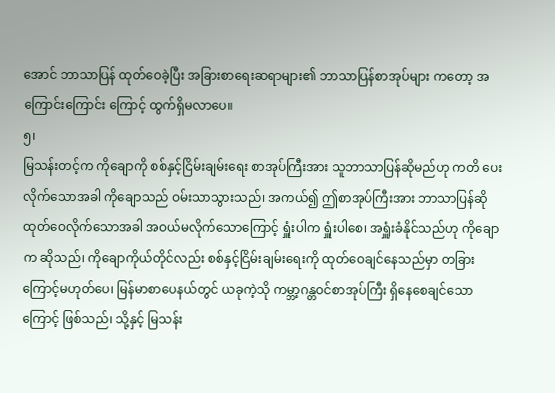အောင် ဘာသာပြန် ထုတ်ဝေခဲ့ပြီး အခြားစာရေးဆရာများ၏ ဘာသာပြန်စာအုပ်များ ကတော့ အကြောင်းကြောင်း ကြောင့် ထွက်ရှိမလာပေ။
၅၊
မြသန်းတင့်က ကိုချောကို စစ်နှင့်ငြိမ်းချမ်းရေး စာအုပ်ကြီးအား သူဘာသာပြန်ဆိုမည်ဟု ကတိ ပေးလိုက်သောအခါ ကိုချောသည် ဝမ်းသာသွားသည်၊ အကယ်၍ ဤစာအုပ်ကြီးအား ဘာသာပြန်ဆို ထုတ်ဝေလိုက်သောအခါ အဝယ်မလိုက်သောကြောင့် ရှူံးပါက ရှူံးပါစေ၊ အရှူံးခံနိုင်သည်ဟု ကိုချောက ဆိုသည်၊ ကိုချောကိုယ်တိုင်လည်း စစ်နှင့်ငြိမ်းချမ်းရေးကို ထုတ်ဝေချင်နေသည်မှာ တခြားကြောင့်မဟုတ်ပေ၊ မြန်မာစာပေနယ်တွင် ယခုကဲ့သို ကမ္ဘာ့ဂန္တဝင်စာအုပ်ကြီး ရှိနေစေချင်သောကြောင့် ဖြစ်သည်၊ သို့နှင့် မြသန်း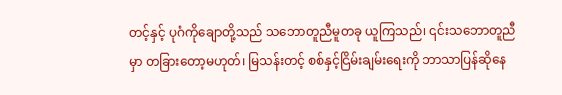တင့်နှင့် ပုဂံကိုချောတို့သည် သဘောတူညီမူတခု ယူကြသည်၊ ၎င်းသဘောတူညီမှာ တခြားတော့မဟုတ်၊ မြသန်းတင့် စစ်နှင့်ငြိမ်းချမ်းရေးကို ဘာသာပြန်ဆိုနေ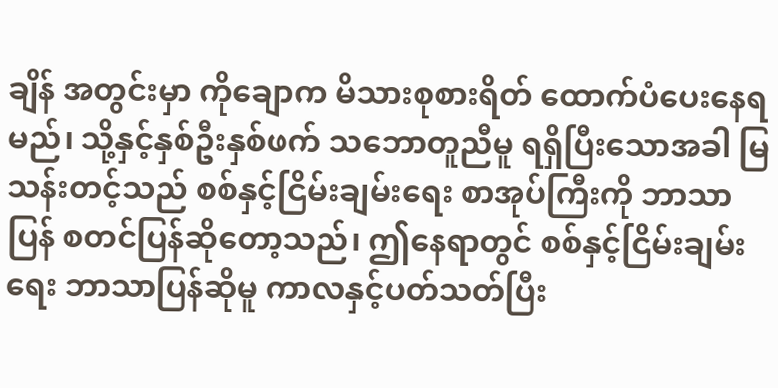ချိန် အတွင်းမှာ ကိုချောက မိသားစုစားရိတ် ထောက်ပံပေးနေရမည်၊ သို့နှင့်နှစ်ဦးနှစ်ဖက် သဘောတူညီမူ ရရှိပြီးသောအခါ မြသန်းတင့်သည် စစ်နှင့်ငြိမ်းချမ်းရေး စာအုပ်ကြီးကို ဘာသာပြန် စတင်ပြန်ဆိုတော့သည်၊ ဤနေရာတွင် စစ်နှင့်ငြိမ်းချမ်းရေး ဘာသာပြန်ဆိုမူ ကာလနှင့်ပတ်သတ်ပြီး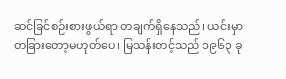ဆင်ခြင်စဉ်းစားဖွယ်ရာ တချက်ရှိနေသည်၊ ယင်းမှာ တခြားတော့မဟုတ်ပေ၊ မြသန်းတင့်သည် ၁၉၆၃ ခု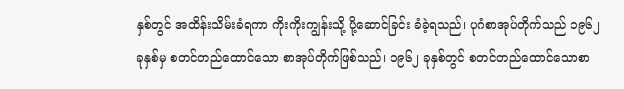နှစ်တွင် အထိန်းသိမ်းခံရကာ ကိုးကိုးကျွန်းသို့ ပို့ဆောင်ခြင်း ခံခဲ့ရသည်၊ ပုဂံစာအုပ်တိုက်သည် ၁၉၆၂ ခုနှစ်မှ စတင်တည်ထောင်သော စာအုပ်တိုက်ဖြစ်သည်၊ ၁၉၆၂ ခုနှစ်တွင် စတင်တည်ထောင်သောစာ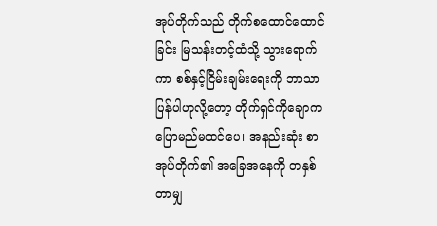အုပ်တိုက်သည် တိုက်စထောင်ထောင်ခြင်း မြသန်းတင့်ထံသို့ သွားရောက်ကာ စစ်နှင့်ငြိမ်းချမ်းရေးကို ဘာသာပြန်ပါဟုလို့တော့ တိုက်ရှင်ကိုချောက ပြောမည်မထင်ပေ၊ အနည်းဆုံး စာအုပ်တိုက်၏ အခြေအနေကို တနှစ်တာမျှ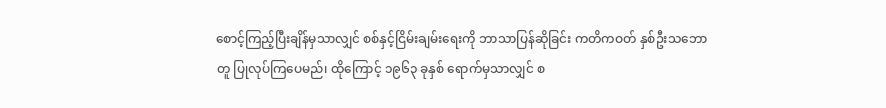စောင့်ကြည့်ပြီးချိန်မှသာလျှင် စစ်နှင့်ငြိမ်းချမ်းရေးကို ဘာသာပြန်ဆိုခြင်း ကတိကဝတ် နှစ်ဦးသဘောတူ ပြုလုပ်ကြပေမည်၊ ထိုကြောင့် ၁၉၆၃ ခုနှစ် ရောက်မှသာလျှင် စ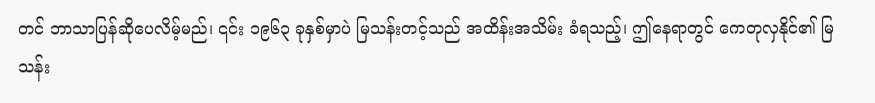တင် ဘာသာပြန်ဆိုပေလိမ့်မည်၊ ၎င်း ၁၉၆၃ ခုနှစ်မှာပဲ မြသန်းတင့်သည် အထိန်းအသိမ်း ခံရသည့်၊ ဤနေရာတွင် ကေတုလှနိုင်၏ မြသန်း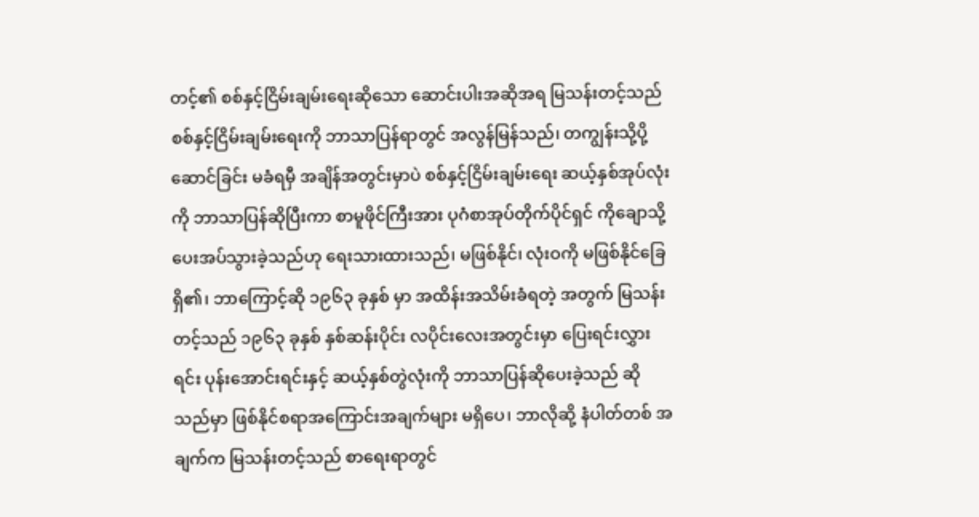တင့်၏ စစ်နှင့်ငြိမ်းချမ်းရေးဆိုသော ဆောင်းပါးအဆိုအရ မြသန်းတင့်သည် စစ်နှင့်ငြိမ်းချမ်းရေးကို ဘာသာပြန်ရာတွင် အလွန်မြန်သည်၊ တကျွန်းသို့ပို့ဆောင်ခြင်း မခံရမှီ အချိန်အတွင်းမှာပဲ စစ်နှင့်ငြိမ်းချမ်းရေး ဆယ့်နှစ်အုပ်လုံးကို ဘာသာပြန်ဆိုပြီးကာ စာမူဖိုင်ကြီးအား ပုဂံစာအုပ်တိုက်ပိုင်ရှင် ကိုချောသို့ ပေးအပ်သွားခဲ့သည်ဟု ရေးသားထားသည်၊ မဖြစ်နိုင်၊ လုံးဝကို မဖြစ်နိုင်ခြေရှိ၏၊ ဘာကြောင့်ဆို ၁၉၆၃ ခုနှစ် မှာ အထိန်းအသိမ်းခံရတဲ့ အတွက် မြသန်းတင့်သည် ၁၉၆၃ ခုနှစ် နှစ်ဆန်းပိုင်း လပိုင်းလေးအတွင်းမှာ ပြေးရင်းလွှားရင်း ပုန်းအောင်းရင်းနှင့် ဆယ့်နှစ်တွဲလုံးကို ဘာသာပြန်ဆိုပေးခဲ့သည် ဆိုသည်မှာ ဖြစ်နိုင်စရာအကြောင်းအချက်များ မရှိပေ၊ ဘာလိုဆို့ နံပါတ်တစ် အချက်က မြသန်းတင့်သည် စာရေးရာတွင်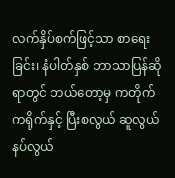လက်နှိပ်စက်ဖြင့်သာ စာရေးခြင်း၊ နံပါတ်နှစ် ဘာသာပြန်ဆို ရာတွင် ဘယ်တော့မှ ကတိုက်ကရိုက်နှင့် ပြီးစလွယ် ဆူလွယ်နပ်လွယ်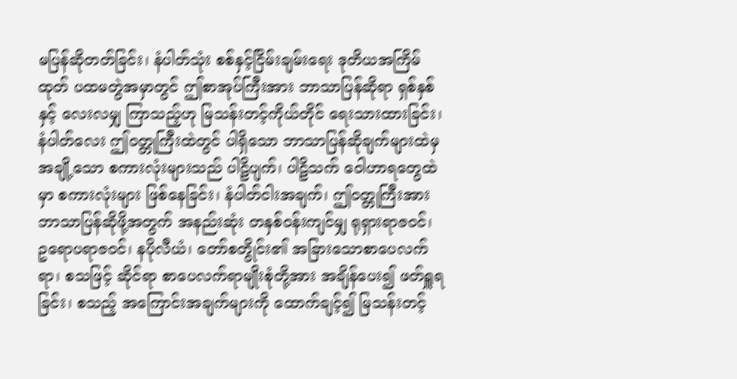မပြန်ဆိုတတ်ခြင်း၊ နံပါတ်သုံး စစ်နှင့်ငြိမ်းချမ်းရေး ဒုတိယအကြိမ်ထုတ် ပထမတွဲအမှာတွင် ဤစာအုပ်ကြီးအား ဘာသာပြန်ဆိုရာ ရှစ်နှစ် နှင့် လေးလမျှ ကြာသည့်ဟု မြသန်းတင့်ကိုယ်တိုင် ရေးသားထားခြင်း၊ နံပါတ်လေး ဤဝတ္တုကြီးထဲတွင် ပါရှိသော ဘာသာပြန်ဆိုချက်များထဲမှ အချို့သော စကားလုံးများသည် ပါဠိပျက်၊ ပါဠိသက် ဝေါဟာရတွေထဲမှာ စကားလုံးများ ဖြစ်နေခြင်း၊ နံပါတ်ငါးအချက်၊ ဤဝတ္တုကြီးအား ဘာသာပြန်ဆိုဖို့အတွက် အနည်းဆုံး တနှစ်ဝန်းကျင်မျှ ရုရှားရာဇဝင်၊ ဥရောပရာဇဝင်၊ နပိုလီယံ၊ တော်စတွိုင်း၏ အခြားသောစာပေလက်ရာ၊ စသဖြင့် ဆိုင်ရာ စာပေလက်ရာမျိုးစုံတို့အား အချိန်ပေး၍ ဖတ်ရှူရခြင်း၊ စသည့် အကြောင်းအချက်များကို ထောက်ချင့်၍ မြသန်းတင့်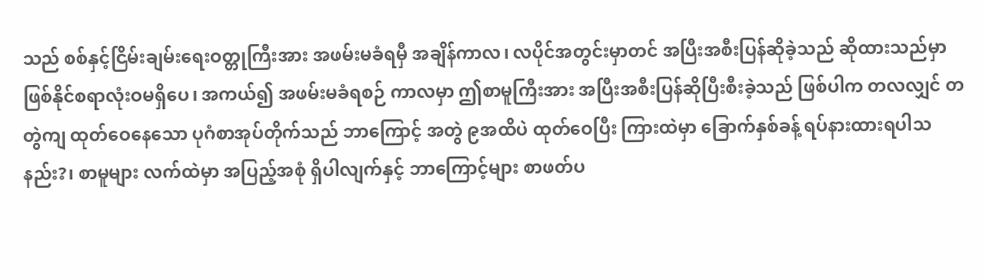သည် စစ်နှင့်ငြိမ်းချမ်းရေးဝတ္တုကြီးအား အဖမ်းမခံရမှီ အချိန်ကာလ၊ လပိုင်အတွင်းမှာတင် အပြီးအစီးပြန်ဆိုခဲ့သည် ဆိုထားသည်မှာ ဖြစ်နိုင်စရာလုံးဝမရှိပေ၊ အကယ်၍ အဖမ်းမခံရစဉ် ကာလမှာ ဤစာမူကြီးအား အပြီးအစီးပြန်ဆိုပြီးစီးခဲ့သည် ဖြစ်ပါက တလလျှင် တတွဲကျ ထုတ်ဝေနေသော ပုဂံစာအုပ်တိုက်သည် ဘာကြောင့် အတွဲ ၉အထိပဲ ထုတ်ဝေပြီး ကြားထဲမှာ ခြောက်နှစ်ခန့် ရပ်နားထားရပါသနည်း?၊ စာမူများ လက်ထဲမှာ အပြည့်အစုံ ရှိပါလျက်နှင့် ဘာကြောင့်များ စာဖတ်ပ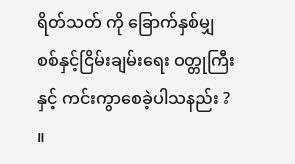ရိတ်သတ် ကို ခြောက်နှစ်မျှ စစ်နှင့်ငြိမ်းချမ်းရေး ဝတ္တုကြီးနှင့် ကင်းကွာစေခဲ့ပါသနည်း ? ။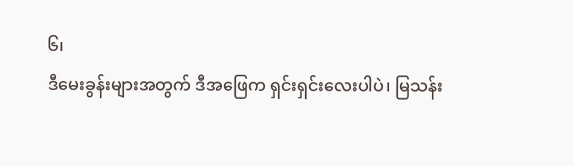၆၊
ဒီမေးခွန်းများအတွက် ဒီအဖြေက ရှင်းရှင်းလေးပါပဲ၊ မြသန်း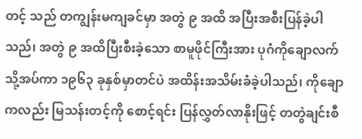တင့် သည် တကျွန်းမကျခင်မှာ အတွဲ ၉ အထိ အပြီးအစီးပြန်ခဲ့ပါသည်၊ အတွဲ ၉ အထိပြီးစီးခဲ့သော စာမူဖိုင်ကြီးအား ပုဂံကိုချောလက်သို့အပ်ကာ ၁၉၆၃ ခုနှစ်မှာတင်ပဲ အထိန်းအသိမ်းခံခဲ့ပါသည်၊ ကိုချောကလည်း မြသန်းတင့်ကို စောင့်ရင်း ပြန်လွှတ်လာနိုးဖြင့် တတွဲချင်းစီ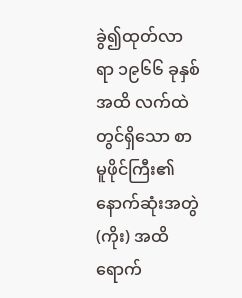ခွဲ၍ထုတ်လာရာ ၁၉၆၆ ခုနှစ် အထိ လက်ထဲတွင်ရှိသော စာမူဖိုင်ကြီး၏ နောက်ဆုံးအတွဲ(ကိုး) အထိ ရောက်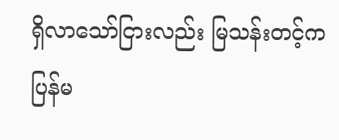ရှိလာသော်ငြားလည်း မြသန်းတင့်က ပြန်မ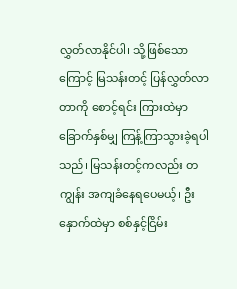လွှတ်လာနိုင်ပါ၊ သို့ဖြစ်သောကြောင့် မြသန်းတင့် ပြန်လွှတ်လာတာကို စောင့်ရင်း ကြားထဲမှာ ခြောက်နှစ်မျှ ကြန့်ကြာသွားခဲ့ရပါသည်၊ မြသန်းတင့်ကလည်း တကျွန်း အကျခံနေရပေမယ့်၊ ဦးနှောက်ထဲမှာ စစ်နှင့်ငြိမ်း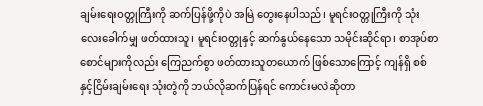ချမ်းရေးဝတ္တုကြီးကို ဆက်ပြန်ဖို့ကိုပဲ အမြဲ တွေးနေပါသည်၊ မူရင်းဝတ္တုကြီးကို သုံးလေးခေါက်မျှ ဖတ်ထားသူ၊ မူရင်းဝတ္တုနှင့် ဆက်နွယ်နေသော သမိုင်းဆိုင်ရာ၊ စာအုပ်စာစောင်များကိုလည်း ကြေညက်စွာ ဖတ်ထားသူတယောက် ဖြစ်သောကြောင့် ကျန်ရှိ စစ်နှင့်ငြိမ်းချမ်းရေး သုံးတွဲကို ဘယ်လိုဆက်ပြန်ရင် ကောင်းမလဲဆိုတာ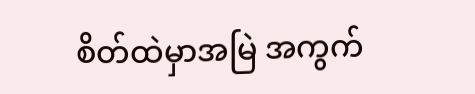စိတ်ထဲမှာအမြဲ အကွက်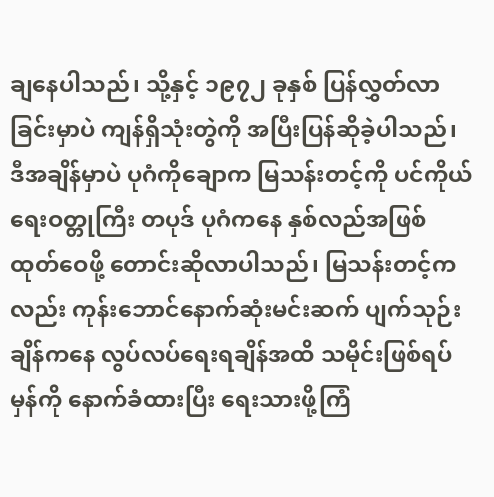ချနေပါသည်၊ သို့နှင့် ၁၉၇၂ ခုနှစ် ပြန်လွှတ်လာခြင်းမှာပဲ ကျန်ရှိသုံးတွဲကို အပြီးပြန်ဆိုခဲ့ပါသည်၊ ဒီအချိန်မှာပဲ ပုဂံကိုချောက မြသန်းတင့်ကို ပင်ကိုယ်ရေးဝတ္တုကြီး တပုဒ် ပုဂံကနေ နှစ်လည်အဖြစ် ထုတ်ဝေဖို့ တောင်းဆိုလာပါသည်၊ မြသန်းတင့်ကလည်း ကုန်းဘောင်နောက်ဆုံးမင်းဆက် ပျက်သုဉ်းချိန်ကနေ လွပ်လပ်ရေးရချိန်အထိ သမိုင်းဖြစ်ရပ်မှန်ကို နောက်ခံထားပြီး ရေးသားဖို့ကြံ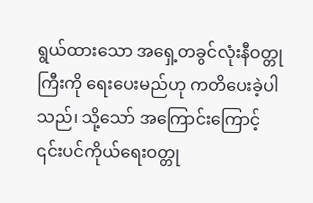ရွယ်ထားသော အရှေ့တခွင်လုံးနီဝတ္တုကြီးကို ရေးပေးမည်ဟု ကတိပေးခဲ့ပါသည်၊ သို့သော် အကြောင်းကြောင့် ၎င်းပင်ကိုယ်ရေးဝတ္တု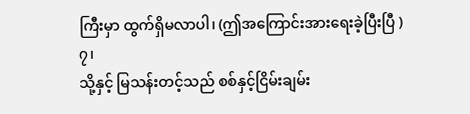ကြီးမှာ ထွက်ရှိမလာပါ၊ (ဤအကြောင်းအားရေးခဲ့ပြီးပြီ )
၇၊
သို့နှင့် မြသန်းတင့်သည် စစ်နှင့်ငြိမ်းချမ်း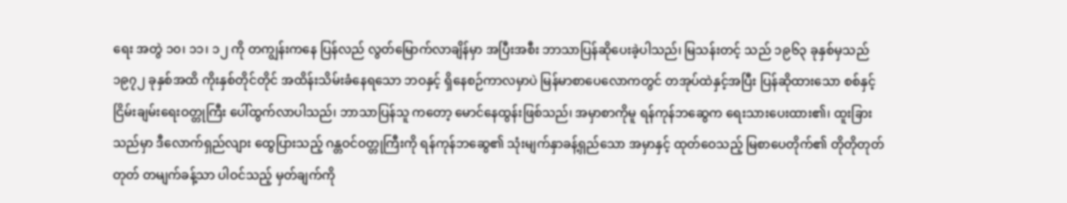ရေး အတွဲ ၁၀၊ ၁၁၊ ၁၂ ကို တကျွန်းကနေ ပြန်လည် လွတ်မြောက်လာချိန်မှာ အပြီးအစီး ဘာသာပြန်ဆိုပေးခဲ့ပါသည်၊ မြသန်းတင့် သည် ၁၉၆၃ ခုနှစ်မှသည် ၁၉၇၂ ခုနှစ်အထိ ကိုးနှစ်တိုင်တိုင် အထိန်းသိမ်းခံနေရသော ဘဝနှင့် ရှိနေစဉ်ကာလမှာပဲ မြန်မာစာပေလောကတွင် တအုပ်ထဲနှင့်အပြီး ပြန်ဆိုထားသော စစ်နှင့်ငြိမ်းချမ်းရေးဝတ္တုကြီး ပေါ်ထွက်လာပါသည်၊ ဘာသာပြန်သူ ကတော့ မောင်နေထွန်းဖြစ်သည်၊ အမှာစာကိုမူ ရန်ကုန်ဘဆွေက ရေးသားပေးထား၏၊ ထူးခြားသည်မှာ ဒီလောက်ရှည်လျား ထွေပြားသည့် ဂန္တဝင်ဝတ္တုကြီးကို ရန်ကုန်ဘဆွေ၏ သုံးမျက်နှာခန့်ရှည်သော အမှာနှင့် ထုတ်ဝေသည့် မြစာပေတိုက်၏ တိုတိုတုတ်တုတ် တမျက်ခန့်သာ ပါဝင်သည့် မှတ်ချက်ကို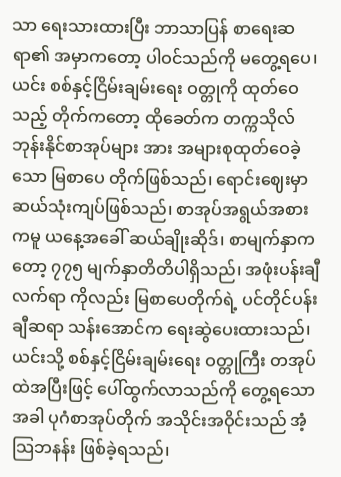သာ ရေးသားထားပြီး ဘာသာပြန် စာရေးဆရာ၏ အမှာကတော့ ပါဝင်သည်ကို မတွေ့ရပေ၊ ယင်း စစ်နှင့်ငြိမ်းချမ်းရေး ဝတ္တုကို ထုတ်ဝေသည့် တိုက်ကတော့ ထိုခေတ်က တက္ကသိုလ်ဘုန်းနိုင်စာအုပ်များ အား အများစုထုတ်ဝေခဲ့သော မြစာပေ တိုက်ဖြစ်သည်၊ ရောင်းဈေးမှာ ဆယ်သုံးကျပ်ဖြစ်သည်၊ စာအုပ်အရွယ်အစား ကမူ ယနေ့အခေါ် ဆယ်ချိုးဆိုဒ်၊ စာမျက်နှာကတော့ ၇၇၅ မျက်နှာတိတိပါရှိသည်၊ အဖုံးပန်းချီလက်ရာ ကိုလည်း မြစာပေတိုက်ရဲ့ ပင်တိုင်ပန်းချီဆရာ သန်းအောင်က ရေးဆွဲပေးထားသည်၊ ယင်းသို့ စစ်နှင့်ငြိမ်းချမ်းရေး ဝတ္တုကြီး တအုပ်ထဲအပြီးဖြင့် ပေါ်ထွက်လာသည်ကို တွေ့ရသောအခါ ပုဂံစာအုပ်တိုက် အသိုင်းအဝိုင်းသည် အံ့သြဘနန်း ဖြစ်ခဲ့ရသည်၊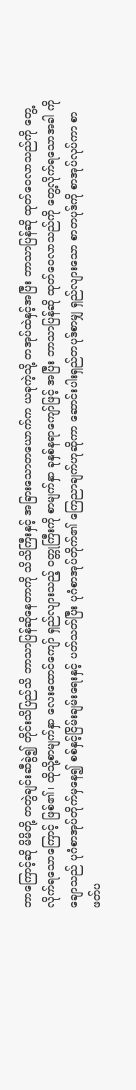ဘာကြောင့်ဆို မိမိတို့ တတွဲချင်းဆီခွဲ၍ တိုင်းသိပြည်သိ ဘာသာပြန်ဆိုနေတာကို သိသိကြီးနှင့် အခြားသောတယောက်က ယခုကဲ့သို့ တအုပ်ထဲနှင့်အပြီး ဘာသာပြန်ဆို ထုတ်ဝေလာသည်ကို တွေ့လိုက်ရသောကြောင့် ဖြစ်၏၊ ထိုသို့စာမျက်နှာ လေးထောင်ကျော် ရှည်လျားသည့် ဝတ္တုကြီးကို စာမျက်နှာ ခုနှစ်နရာကျော်ဖြင့် အပြီး ဘာသာပြန်ဆို ထုတ်ဝေလာသည်ကို တွေ့လိုက်ရသောအခါ ကိုချောသည် ပုဂံစာအုပ်တိုက်မှနေ၍ စစ်နှင့်ငြိမ်းချမ်းရေးနှင့် ပတ်သတ်ပြီး ပုဂံစာအုပ်တိုက်၏ ကြေညာချက်ဟုဆိုကာ ဆောင်းပါးရှည်တပုဒ်စာမျှ ရှည်လျားသော စာတပုဒ်ကို စာအုပ်လုပ်ကာ စာဖတ်ပ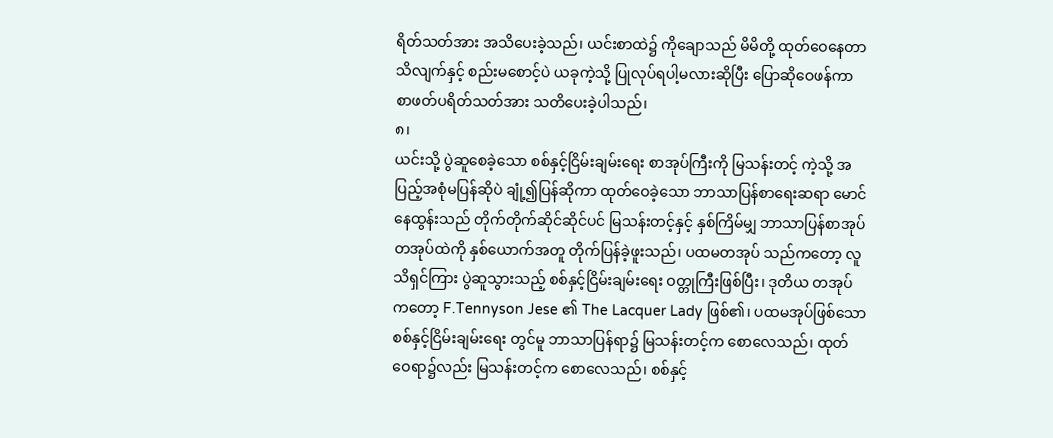ရိတ်သတ်အား အသိပေးခဲ့သည်၊ ယင်းစာထဲ၌ ကိုချောသည် မိမိတို့ ထုတ်ဝေနေတာ သိလျက်နှင့် စည်းမစောင့်ပဲ ယခုကဲ့သို့ ပြုလုပ်ရပါ့မလားဆိုပြီး ပြောဆိုဝေဖန်ကာ စာဖတ်ပရိတ်သတ်အား သတိပေးခဲ့ပါသည်၊
၈၊
ယင်းသို့ ပွဲဆူစေခဲ့သော စစ်နှင့်ငြိမ်းချမ်းရေး စာအုပ်ကြီးကို မြသန်းတင့် ကဲ့သို့ အပြည့်အစုံမပြန်ဆိုပဲ ချုံ့၍ပြန်ဆိုကာ ထုတ်ဝေခဲ့သော ဘာသာပြန်စာရေးဆရာ မောင်နေထွန်းသည် တိုက်တိုက်ဆိုင်ဆိုင်ပင် မြသန်းတင့်နှင့် နှစ်ကြိမ်မျှ ဘာသာပြန်စာအုပ် တအုပ်ထဲကို နှစ်ယောက်အတူ တိုက်ပြန်ခဲ့ဖူးသည်၊ ပထမတအုပ် သည်ကတော့ လူသိရှင်ကြား ပွဲဆူသွားသည့် စစ်နှင့်ငြိမ်းချမ်းရေး ဝတ္တုကြီးဖြစ်ပြီး၊ ဒုတိယ တအုပ်ကတော့ F.Tennyson Jese ၏ The Lacquer Lady ဖြစ်၏၊ ပထမအုပ်ဖြစ်သော စစ်နှင့်ငြိမ်းချမ်းရေး တွင်မူ ဘာသာပြန်ရာ၌ မြသန်းတင့်က စောလေသည်၊ ထုတ်ဝေရာ၌လည်း မြသန်းတင့်က စောလေသည်၊ စစ်နှင့်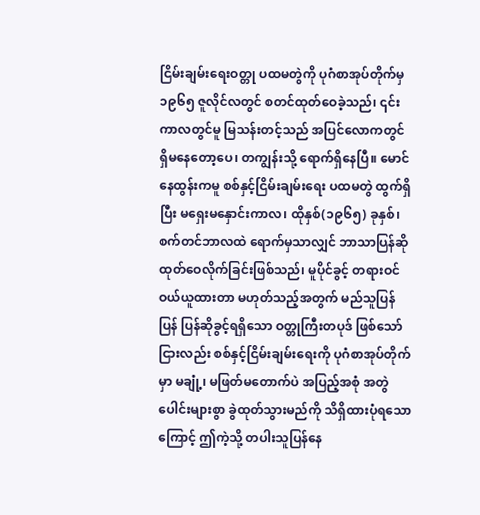ငြိမ်းချမ်းရေးဝတ္တု ပထမတွဲကို ပုဂံစာအုပ်တိုက်မှ ၁၉၆၅ ဇူလိုင်လတွင် စတင်ထုတ်ဝေခဲ့သည်၊ ၎င်းကာလတွင်မူ မြသန်းတင့်သည် အပြင်လောကတွင် ရှိမနေတော့ပေ၊ တကျွန်းသို့ ရောက်ရှိနေပြီ။ မောင်နေထွန်းကမူ စစ်နှင့်ငြိမ်းချမ်းရေး ပထမတွဲ ထွက်ရှိပြီး မရှေးမနှောင်းကာလ၊ ထိုနှစ်(၁၉၆၅) ခုနှစ်၊ စက်တင်ဘာလထဲ ရောက်မှသာလျှင် ဘာသာပြန်ဆို ထုတ်ဝေလိုက်ခြင်းဖြစ်သည်၊ မူပိုင်ခွင့် တရားဝင်ဝယ်ယူထားတာ မဟုတ်သည့်အတွက် မည်သူပြန်ပြန် ပြန်ဆိုခွင့်ရရှိသော ဝတ္တုကြီးတပုဒ် ဖြစ်သော်ငြားလည်း စစ်နှင့်ငြိမ်းချမ်းရေးကို ပုဂံစာအုပ်တိုက်မှာ မချုံ့၊ မဖြတ်မတောက်ပဲ အပြည့်အစုံ အတွဲပေါင်းများစွာ ခွဲထုတ်သွားမည်ကို သိရှိထားပုံရသောကြောင့် ဤကဲ့သို့ တပါးသူပြန်နေ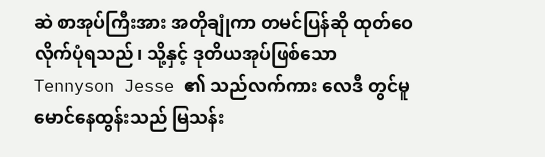ဆဲ စာအုပ်ကြီးအား အတိုချုံကာ တမင်ပြန်ဆို ထုတ်ဝေလိုက်ပုံရသည်၊ သို့နှင့် ဒုတိယအုပ်ဖြစ်သော Tennyson Jesse ၏ သည်လက်ကား လေဒီ တွင်မူ မောင်နေထွန်းသည် မြသန်း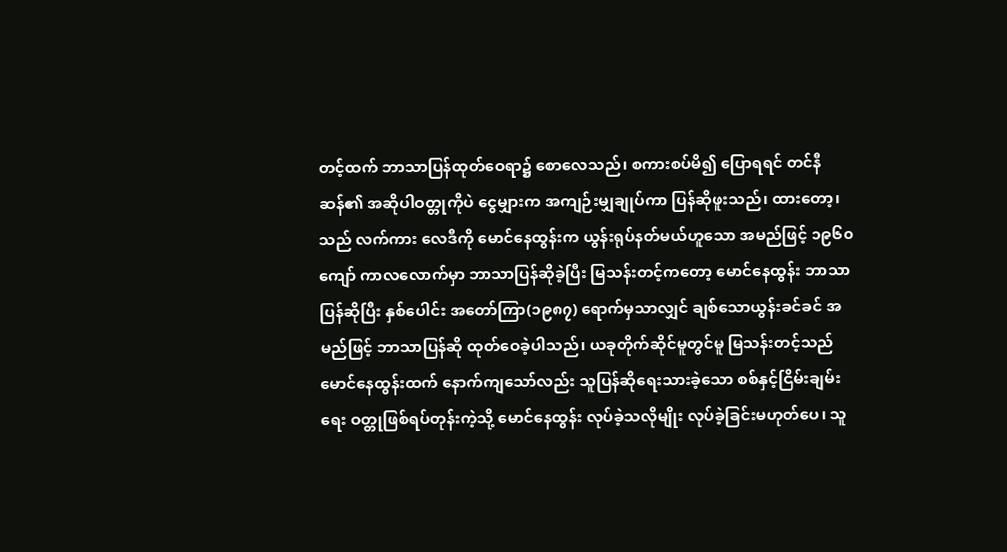တင့်ထက် ဘာသာပြန်ထုတ်ဝေရာ၌ စောလေသည်၊ စကားစပ်မိ၍ ပြောရရင် တင်နီဆန်၏ အဆိုပါဝတ္တုကိုပဲ ငွေမျှားက အကျဉ်းမျှချုပ်ကာ ပြန်ဆိုဖူးသည်၊ ထားတော့၊ သည် လက်ကား လေဒီကို မောင်နေထွန်းက ယွန်းရုပ်နတ်မယ်ဟူသော အမည်ဖြင့် ၁၉၆၀ ကျော် ကာလလောက်မှာ ဘာသာပြန်ဆိုခဲ့ပြီး မြသန်းတင့်ကတော့ မောင်နေထွန်း ဘာသာပြန်ဆိုပြီး နှစ်ပေါင်း အတော်ကြာ(၁၉၈၇) ရောက်မှသာလျှင် ချစ်သောယွန်းခင်ခင် အမည်ဖြင့် ဘာသာပြန်ဆို ထုတ်ဝေခဲ့ပါသည်၊ ယခုတိုက်ဆိုင်မူတွင်မူ မြသန်းတင့်သည် မောင်နေထွန်းထက် နောက်ကျသော်လည်း သူပြန်ဆိုရေးသားခဲ့သော စစ်နှင့်ငြိမ်းချမ်းရေး ဝတ္တုဖြစ်ရပ်တုန်းကဲ့သို့ မောင်နေထွန်း လုပ်ခဲ့သလိုမျိုး လုပ်ခဲ့ခြင်းမဟုတ်ပေ၊ သူ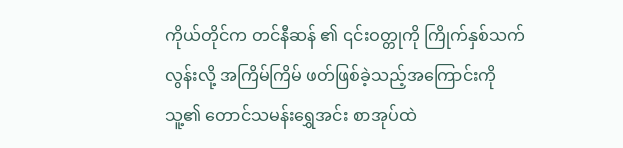ကိုယ်တိုင်က တင်နီဆန် ၏ ၎င်းဝတ္တုကို ကြိုက်နှစ်သက်လွန်းလို့ အကြိမ်ကြိမ် ဖတ်ဖြစ်ခဲ့သည့်အကြောင်းကို သူ့၏ တောင်သမန်းရွှေအင်း စာအုပ်ထဲ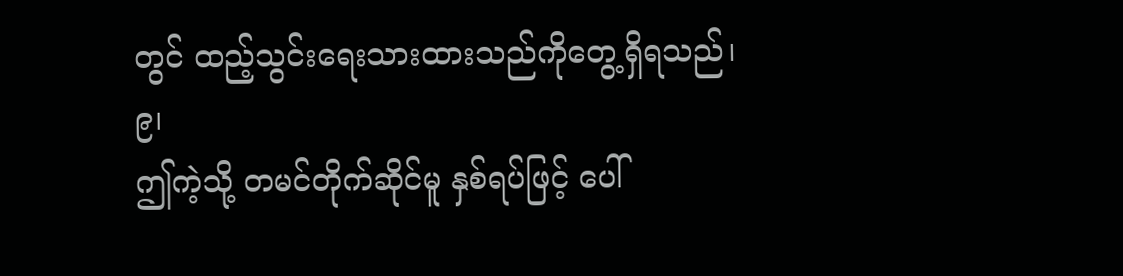တွင် ထည့်သွင်းရေးသားထားသည်ကိုတွေ့ရှိရသည်၊
၉၊
ဤကဲ့သို့ တမင်တိုက်ဆိုင်မူ နှစ်ရပ်ဖြင့် ပေါ်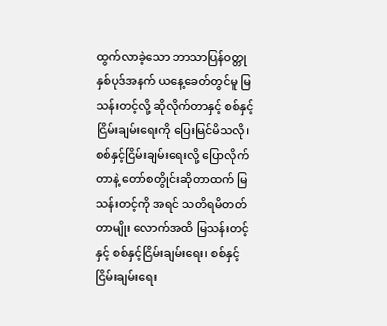ထွက်လာခဲ့သော ဘာသာပြန်ဝတ္တု နှစ်ပုဒ်အနက် ယနေ့ခေတ်တွင်မူ မြသန်းတင့်လို့ ဆိုလိုက်တာနှင့် စစ်နှင့်ငြိမ်းချမ်းရေးကို ပြေးမြင်မိသလို၊ စစ်နှင့်ငြိမ်းချမ်းရေးလို့ ပြောလိုက်တာနဲ့ တော်စတွိုင်းဆိုတာထက် မြသန်းတင့်ကို အရင် သတိရမိတတ်တာမျိုး လောက်အထိ မြသန်းတင့်နှင့် စစ်နှင့်ငြိမ်းချမ်းရေး၊ စစ်နှင့်ငြိမ်းချမ်းရေး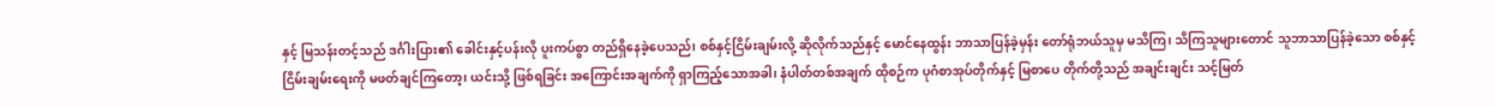နှင့် မြသန်းတင့်သည် ဒင်္ဂါးပြား၏ ခေါင်းနှင့်ပန်းလို ပူးကပ်စွာ တည်ရှိနေခဲ့ပေသည်၊ စစ်နှင့်ငြိမ်းချမ်းလို့ ဆိုလိုက်သည်နှင့် မောင်နေထွန်း ဘာသာပြန်ခဲ့မှန်း တော်ရုံဘယ်သူမှ မသိကြ၊ သိကြသူများတောင် သူဘာသာပြန်ခဲ့သော စစ်နှင့်ငြိမ်းချမ်းရေးကို မဖတ်ချင်ကြတော့၊ ယင်းသို့ ဖြစ်ရခြင်း အကြောင်းအချက်ကို ရှာကြည့်သောအခါ၊ နံပါတ်တစ်အချက် ထိုစဉ်က ပုဂံစာအုပ်တိုက်နှင့် မြစာပေ တိုက်တို့သည် အချင်းချင်း သင့်မြတ်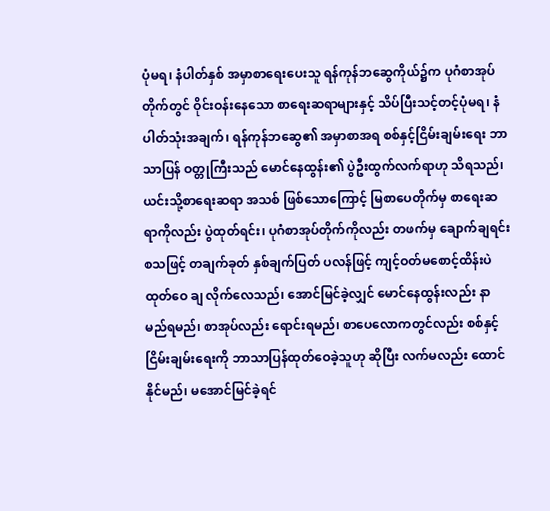ပုံမရ၊ နံပါတ်နှစ် အမှာစာရေးပေးသူ ရန်ကုန်ဘဆွေကိုယ်၌က ပုဂံစာအုပ်တိုက်တွင် ဝိုင်းဝန်းနေသော စာရေးဆရာများနှင့် သိပ်ပြီးသင့်တင့်ပုံမရ၊ နံပါတ်သုံးအချက်၊ ရန်ကုန်ဘဆွေ၏ အမှာစာအရ စစ်နှင့်ငြိမ်းချမ်းရေး ဘာသာပြန် ဝတ္တုကြီးသည် မောင်နေထွန်း၏ ပွဲဦးထွက်လက်ရာဟု သိရသည်၊ ယင်းသို့စာရေးဆရာ အသစ် ဖြစ်သောကြောင့် မြစာပေတိုက်မှ စာရေးဆရာကိုလည်း ပွဲထုတ်ရင်း၊ ပုဂံစာအုပ်တိုက်ကိုလည်း တဖက်မှ ချောက်ချရင်း စသဖြင့် တချက်ခုတ် နှစ်ချက်ပြတ် ပလန်ဖြင့် ကျင့်ဝတ်မစောင့်ထိန်းပဲ ထုတ်ဝေ ချ လိုက်လေသည်၊ အောင်မြင်ခဲ့လျှင် မောင်နေထွန်းလည်း နာမည်ရမည်၊ စာအုပ်လည်း ရောင်းရမည်၊ စာပေလောကတွင်လည်း စစ်နှင့်ငြိမ်းချမ်းရေးကို ဘာသာပြန်ထုတ်ဝေခဲ့သူဟု ဆိုပြီး လက်မလည်း ထောင်နိုင်မည်၊ မအောင်မြင်ခဲ့ရင်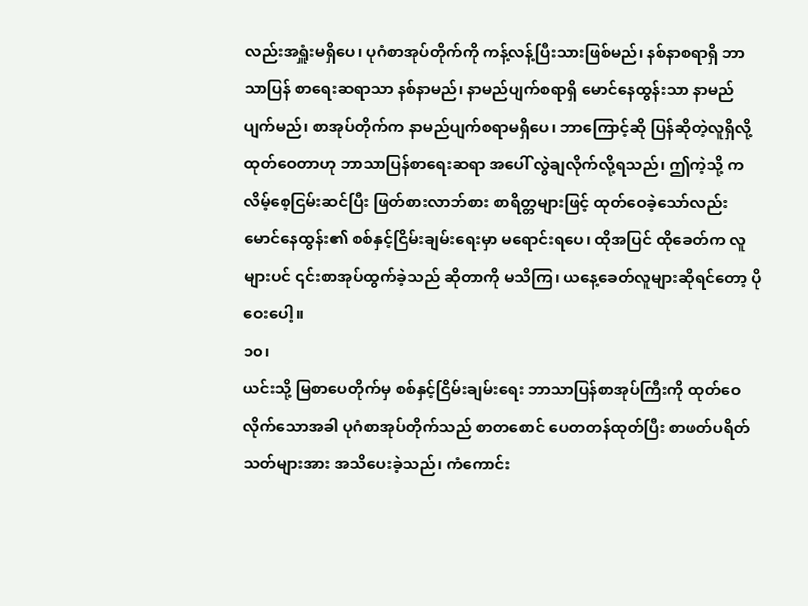လည်းအရှူံးမရှိပေ၊ ပုဂံစာအုပ်တိုက်ကို ကန့်လန့်ပြီးသားဖြစ်မည်၊ နစ်နာစရာရှိ ဘာသာပြန် စာရေးဆရာသာ နစ်နာမည်၊ နာမည်ပျက်စရာရှိ မောင်နေထွန်းသာ နာမည်ပျက်မည်၊ စာအုပ်တိုက်က နာမည်ပျက်စရာမရှိပေ၊ ဘာကြောင့်ဆို ပြန်ဆိုတဲ့လူရှိလို့ ထုတ်ဝေတာဟု ဘာသာပြန်စာရေးဆရာ အပေါ် လွဲချလိုက်လို့ရသည်၊ ဤကဲ့သို့ ကလိမ့်စေ့ငြမ်းဆင်ပြီး ဖြတ်စားလာဘ်စား စာရိတ္တများဖြင့် ထုတ်ဝေခဲ့သော်လည်း မောင်နေထွန်း၏ စစ်နှင့်ငြိမ်းချမ်းရေးမှာ မရောင်းရပေ၊ ထိုအပြင် ထိုခေတ်က လူများပင် ၎င်းစာအုပ်ထွက်ခဲ့သည် ဆိုတာကို မသိကြ၊ ယနေ့ခေတ်လူများဆိုရင်တော့ ပိုဝေးပေါ့။
၁၀၊
ယင်းသို့ မြစာပေတိုက်မှ စစ်နှင့်ငြိမ်းချမ်းရေး ဘာသာပြန်စာအုပ်ကြီးကို ထုတ်ဝေလိုက်သောအခါ ပုဂံစာအုပ်တိုက်သည် စာတစောင် ပေတတန်ထုတ်ပြီး စာဖတ်ပရိတ်သတ်များအား အသိပေးခဲ့သည်၊ ကံကောင်း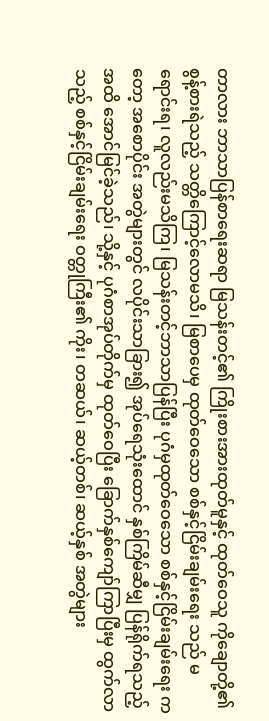တာလား ဘာသာပြန်စာရေးဆရာ မြသန်းတင့်၏ ကြိုးစားအားထုတ်မူနှင့် ထုတ်ဝေသူ ကိုချောတို့၏ စွန့်စားရဲသည့် သတ္တိကြောင့်လောမသိ၊ မြစာပေမှ ထုတ်ဝေသော စစ်နှင့်ငြိမ်းချမ်းရေး သည် မရောင်းရ၊ လူလည်းမသိကြ၊ မြသန်းတင့်ဘာသာပြန်ပြီး ပုဂံမှထုတ်ဝေသော စစ်နှင့်ငြိမ်းချမ်းရေး ကတော့ အစောပိုင်း အတွဲများတွင် လပိုင်းသာခြား၍ အုပ်ရေသုံးထောင် နှစ်ကြိမ်ဆီမျှ ပြန်ရိုက်ရသည့်အထိ အောင်မြင်ခဲ့သည်၊ သို့နှင့် ပုဂံစာအုပ်တိုက်မှ ထုတ်ဝေပြီး ခြောက်နှစ်ကျော်ကြာပြီးမှ ထွက်လာသည့် စစ်နှင့်ငြိမ်းချမ်းရေး ဝတ္တုကြီး၏ ကိုး၊ တဆယ်၊ ဆယ့်တစ်၊ ဆယ့်နှစ် အတွဲများ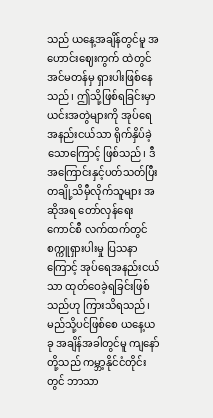သည် ယနေ့အချိန်တွင်မူ အဟောင်းဈေးကွက် ထဲတွင် အင်မတန်မှ ရှားပါးဖြစ်နေသည်၊ ဤသို့ဖြစ်ရခြင်းမှာ ယင်းအတွဲများကို အုပ်ရေအနည်းငယ်သာ ရိုက်နှိပ်ခဲ့သောကြောင့် ဖြစ်သည်၊ ဒီအကြောင်းနှင့်ပတ်သတ်ပြီး တချို့သိမှီလိုက်သူများ အဆိုအရ တော်လှန်ရေးကောင်စီ လက်ထက်တွင် စက္ကူရှားပါးမှု ပြသနာကြောင့် အုပ်ရေအနည်းငယ်သာ ထုတ်ဝေခဲ့ရခြင်းဖြစ်သည်ဟု ကြားသိရသည်၊ မည်သို့ပင်ဖြစ်စေ ယနေ့ယခု အချိန်အခါတွင်မူ ကျနော်တို့သည် ကမ္ဘာ့နိုင်ငံတိုင်းတွင် ဘာသာ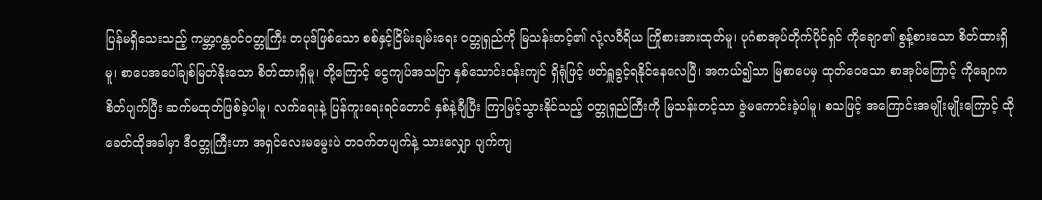ပြန်မရှိသေးသည့် ကမ္ဘာ့ဂန္တဝင်ဝတ္တုကြီး တပုဒ်ဖြစ်သော စစ်နှင့်ငြိမ်းချမ်းရေး ဝတ္တုရှည်ကို မြသန်းတင့်၏ လုံ့လဝီရိယ ကြိုစားအားထုတ်မူ၊ ပုဂံစာအုပ်တိုက်ပိုင်ရှင် ကိုချော၏ စွန့်စားသော စိတ်ထားရှိမူ၊ စာပေအပေါ်ချစ်မြတ်နိုးသော စိတ်ထားရှိမူ၊ တို့ကြောင့် ငွေကျပ်အသပြာ နှစ်သောင်းဝန်းကျင် ရှိရုံဖြင့် ဖတ်ရှူခွင့်ရနိုင်နေလေပြီ၊ အကယ်၍သာ မြစာပေမှ ထုတ်ဝေသော စာအုပ်ကြောင့် ကိုချောက စိတ်ပျက်ပြီး ဆက်မထုတ်ဖြစ်ခဲ့ပါမူ၊ လက်ရေးနဲ့ ပြန်ကူးရေးရင်တောင် နှစ်နဲ့ချီပြီး ကြာမြင့်သွားနိုင်သည့် ဝတ္တုရှည်ကြီးကို မြသန်းတင့်သာ ဇွဲမကောင်းခဲ့ပါမူ၊ စသဖြင့် အကြောင်းအမျိုးမျိုးကြောင့် ထိုခေတ်ထိုအခါမှာ ဒီဝတ္တုကြီးဟာ အရှင်လေးမမွေးပဲ တဝက်တပျက်နဲ့ သားလျှော ပျက်ကျ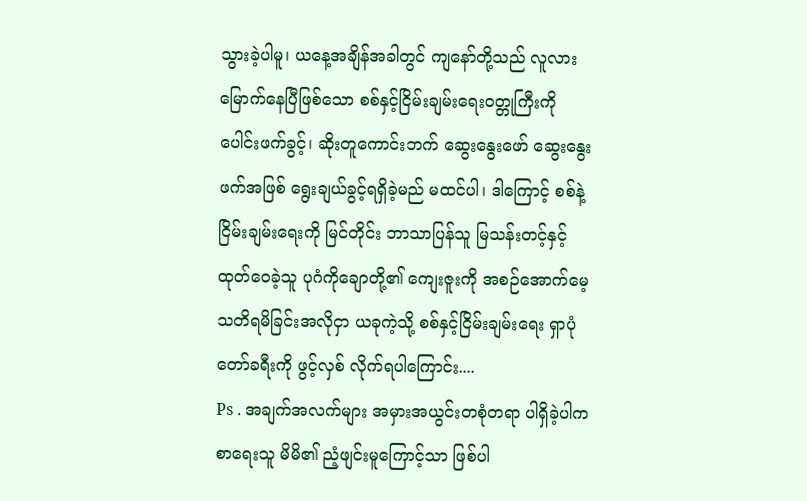သွားခဲ့ပါမူ၊ ယနေ့အချိန်အခါတွင် ကျနော်တို့သည် လူလားမြောက်နေပြီဖြစ်သော စစ်နှင့်ငြိမ်းချမ်းရေးဝတ္တုကြီးကို ပေါင်းဖက်ခွင့်၊ ဆိုးတူကောင်းဘက် ဆွေးနွေးဖော် ဆွေးနွေးဖက်အဖြစ် ရွေးချယ်ခွင့်ရရှိခဲ့မည် မထင်ပါ၊ ဒါကြောင့် စစ်နဲ့ငြိမ်းချမ်းရေးကို မြင်တိုင်း ဘာသာပြန်သူ မြသန်းတင့်နှင့် ထုတ်ဝေခဲ့သူ ပုဂံကိုချောတို့၏ ကျေးဇူးကို အစဉ်အောက်မေ့ သတိရမိခြင်းအလိုငှာ ယခုကဲ့သို့ စစ်နှင့်ငြိမ်းချမ်းရေး ရှာပုံတော်ခရီးကို ဖွင့်လှစ် လိုက်ရပါကြောင်း....
Ps . အချက်အလက်များ အမှားအယွင်းတစုံတရာ ပါရှိခဲ့ပါက စာရေးသူ မိမိ၏ ညံ့ဖျင်းမူကြောင့်သာ ဖြစ်ပါ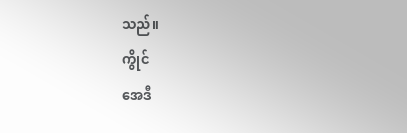သည်။
ကွိုင်
အေဒီ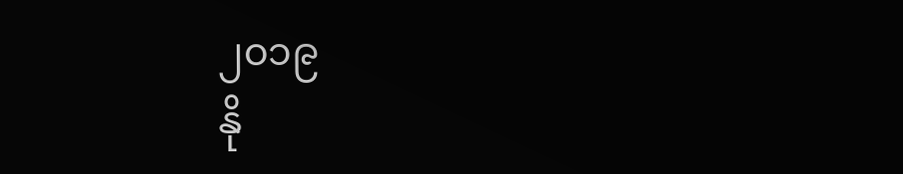၂၀၁၉
နို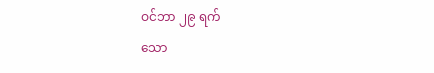ဝင်ဘာ ၂၉ ရက်
သော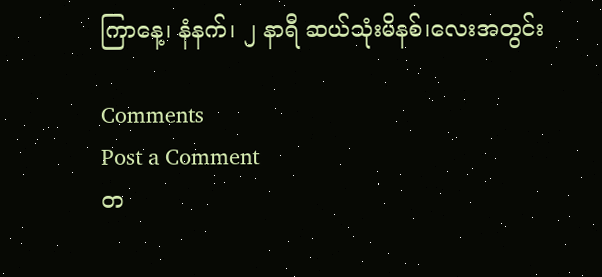ကြာနေ့၊ နံနက်၊ ၂ နာရီ ဆယ်သုံးမိနစ်၊လေးအတွင်း

Comments
Post a Comment
တ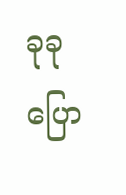ခုခု ပြော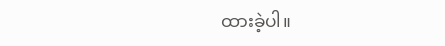ထားခဲ့ပါ။